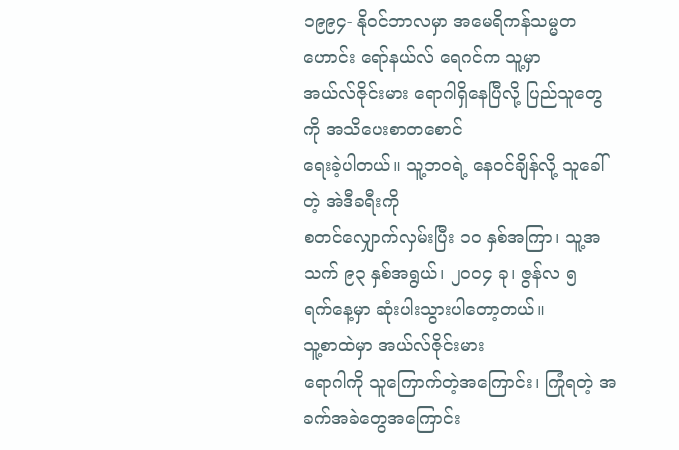၁၉၉၄- နိုဝင်ဘာလမှာ အမေရိကန်သမ္မတဟောင်း ရော်နယ်လ် ရေဂင်က သူ့မှာ
အယ်လ်ဇိုင်းမား ရောဂါရှိနေပြီလို့ ပြည်သူတွေကို အသိပေးစာတစောင်
ရေးခဲ့ပါတယ်။ သူ့ဘဝရဲ့ နေဝင်ချိန်လို့ သူခေါ်တဲ့ အဲဒီခရီးကို
စတင်လျှောက်လှမ်းပြီး ၁၀ နှစ်အကြာ၊ သူ့အသက် ၉၃ နှစ်အရွယ်၊ ၂၀၀၄ ခု၊ ဇွန်လ ၅
ရက်နေ့မှာ ဆုံးပါးသွားပါတော့တယ်။
သူ့စာထဲမှာ အယ်လ်ဇိုင်းမား
ရောဂါကို သူကြောက်တဲ့အကြောင်း၊ ကြုံရတဲ့ အခက်အခဲတွေအကြောင်း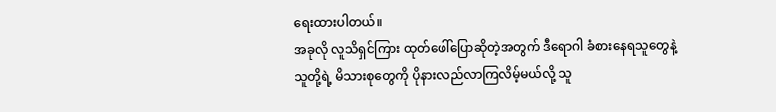ရေးထားပါတယ်။
အခုလို လူသိရှင်ကြား ထုတ်ဖေါ်ပြောဆိုတဲ့အတွက် ဒီရောဂါ ခံစားနေရသူတွေနဲ့
သူတို့ရဲ့ မိသားစုတွေကို ပိုနားလည်လာကြလိမ့်မယ်လို့ သူ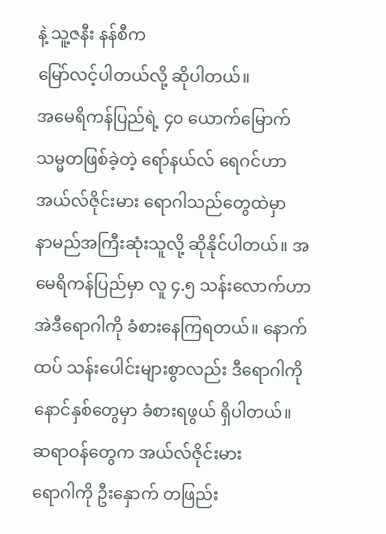နဲ့ သူ့ဇနီး နန်စီက
မြော်လင့်ပါတယ်လို့ ဆိုပါတယ်။
အမေရိကန်ပြည်ရဲ့ ၄၀ ယောက်မြောက်
သမ္မတဖြစ်ခဲ့တဲ့ ရော်နယ်လ် ရေဂင်ဟာ အယ်လ်ဇိုင်းမား ရောဂါသည်တွေထဲမှာ
နာမည်အကြီးဆုံးသူလို့ ဆိုနိုင်ပါတယ်။ အမေရိကန်ပြည်မှာ လူ ၄.၅ သန်းလောက်ဟာ
အဲဒီရောဂါကို ခံစားနေကြရတယ်။ နောက်ထပ် သန်းပေါင်းများစွာလည်း ဒီရောဂါကို
နောင်နှစ်တွေမှာ ခံစားရဖွယ် ရှိပါတယ်။
ဆရာဝန်တွေက အယ်လ်ဇိုင်းမား
ရောဂါကို ဦးနှောက် တဖြည်း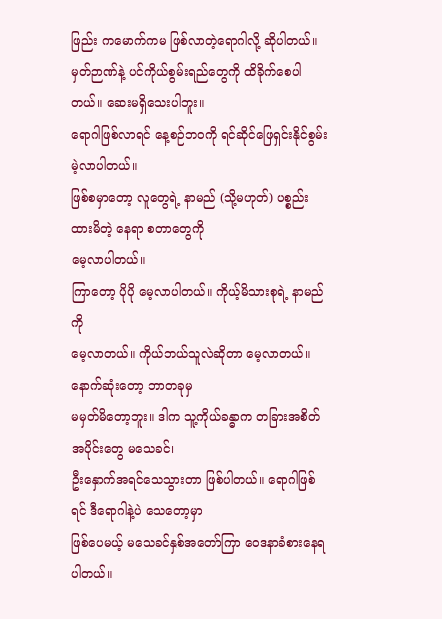ဖြည်း ကမောက်ကမ ဖြစ်လာတဲ့ရောဂါလို့ ဆိုပါတယ်။
မှတ်ဉာဏ်နဲ့ ပင်ကိုယ်စွမ်းရည်တွေကို ထိခိုက်စေပါတယ်။ ဆေးမရှိသေးပါဘူး။
ရောဂါဖြစ်လာရင် နေ့စဉ်ဘဝကို ရင်ဆိုင်ဖြေရှင်းနိုင်စွမ်း မဲ့လာပါတယ်။
ဖြစ်စမှာတော့ လူတွေရဲ့ နာမည် (သို့မဟုတ်) ပစ္စည်းထားမိတဲ့ နေရာ စတာတွေကို
မေ့လာပါတယ်။
ကြာတော့ ပိုပို မေ့လာပါတယ်။ ကိုယ့်မိသားစုရဲ့ နာမည်ကို
မေ့လာတယ်။ ကိုယ်ဘယ်သူလဲဆိုတာ မေ့လာတယ်။ နောက်ဆုံးတော့ ဘာတခုမှ
မမှတ်မိတော့ဘူး။ ဒါက သူ့ကိုယ်ခန္ဓာက တခြားအစိတ်အပိုင်းတွေ မသေခင်၊
ဦးနှောက်အရင်သေသွားတာ ဖြစ်ပါတယ်။ ရောဂါဖြစ်ရင် ဒီရောဂါနဲ့ပဲ သေတော့မှာ
ဖြစ်ပေမယ့် မသေခင်နှစ်အတော်ကြာ ဝေဒနာခံစားနေရပါတယ်။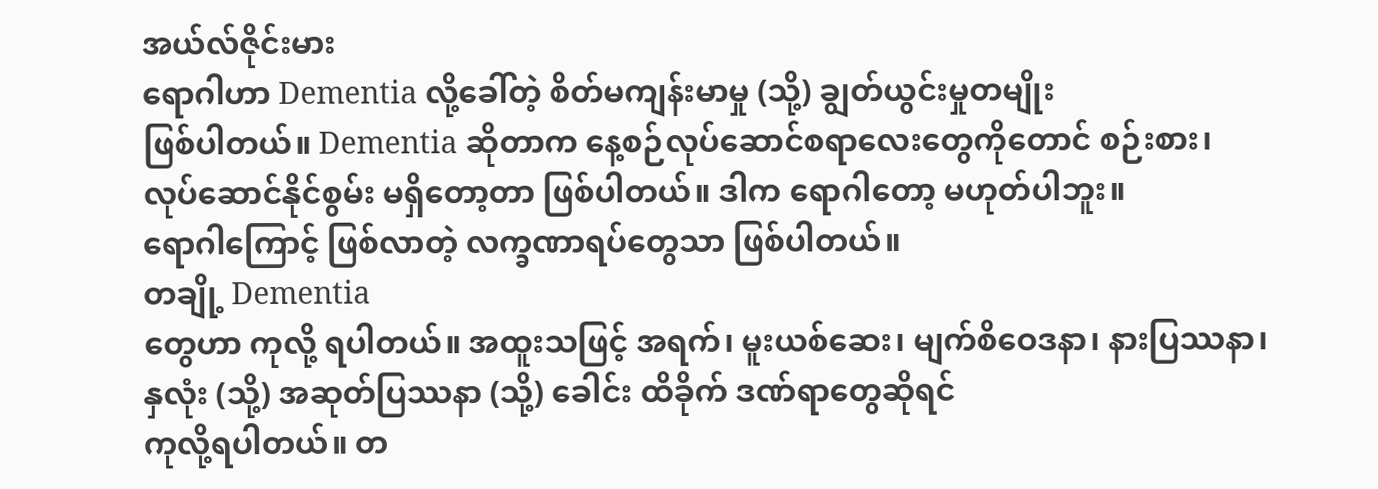အယ်လ်ဇိုင်းမား
ရောဂါဟာ Dementia လို့ခေါ်တဲ့ စိတ်မကျန်းမာမှု (သို့) ချွတ်ယွင်းမှုတမျိုး
ဖြစ်ပါတယ်။ Dementia ဆိုတာက နေ့စဉ်လုပ်ဆောင်စရာလေးတွေကိုတောင် စဉ်းစား၊
လုပ်ဆောင်နိုင်စွမ်း မရှိတော့တာ ဖြစ်ပါတယ်။ ဒါက ရောဂါတော့ မဟုတ်ပါဘူး။
ရောဂါကြောင့် ဖြစ်လာတဲ့ လက္ခဏာရပ်တွေသာ ဖြစ်ပါတယ်။
တချို့ Dementia
တွေဟာ ကုလို့ ရပါတယ်။ အထူးသဖြင့် အရက်၊ မူးယစ်ဆေး၊ မျက်စိဝေဒနာ၊ နားပြဿနာ၊
နှလုံး (သို့) အဆုတ်ပြဿနာ (သို့) ခေါင်း ထိခိုက် ဒဏ်ရာတွေဆိုရင်
ကုလို့ရပါတယ်။ တ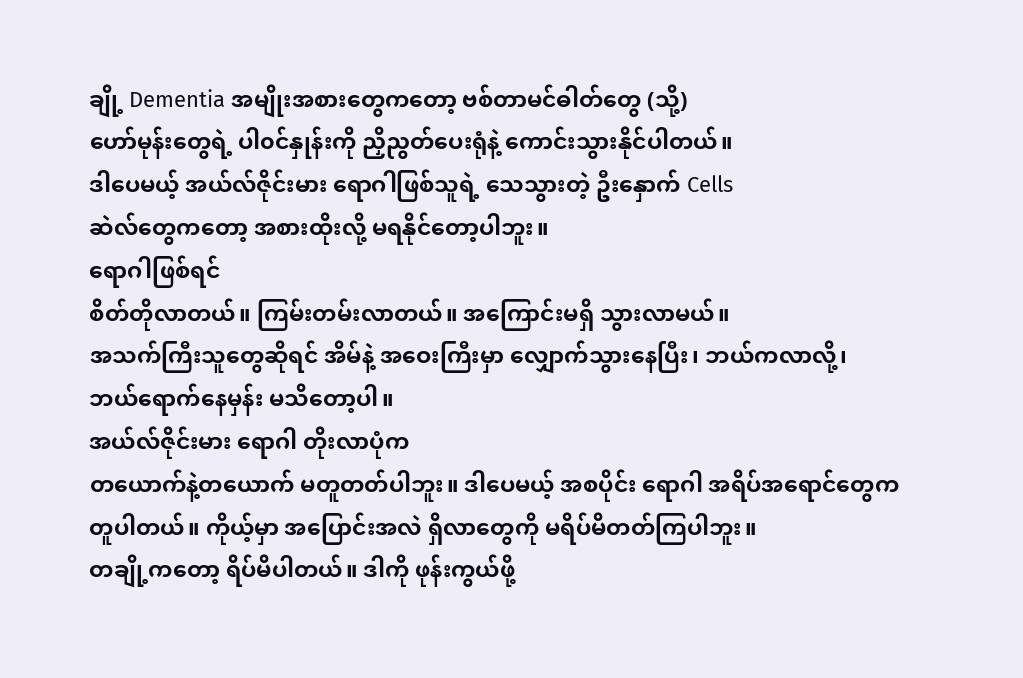ချို့ Dementia အမျိုးအစားတွေကတော့ ဗစ်တာမင်ဓါတ်တွေ (သို့)
ဟော်မုန်းတွေရဲ့ ပါ၀င်နှုန်းကို ညှိညွတ်ပေးရုံနဲ့ ကောင်းသွားနိုင်ပါတယ်။
ဒါပေမယ့် အယ်လ်ဇိုင်းမား ရောဂါဖြစ်သူရဲ့ သေသွားတဲ့ ဦးနှောက် Cells
ဆဲလ်တွေကတော့ အစားထိုးလို့ မရနိုင်တော့ပါဘူး။
ရောဂါဖြစ်ရင်
စိတ်တိုလာတယ်။ ကြမ်းတမ်းလာတယ်။ အကြောင်းမရှိ သွားလာမယ်။
အသက်ကြီးသူတွေဆိုရင် အိမ်နဲ့ အဝေးကြီးမှာ လျှောက်သွားနေပြီး၊ ဘယ်ကလာလို့၊
ဘယ်ရောက်နေမှန်း မသိတော့ပါ။
အယ်လ်ဇိုင်းမား ရောဂါ တိုးလာပုံက
တယောက်နဲ့တယောက် မတူတတ်ပါဘူး။ ဒါပေမယ့် အစပိုင်း ရောဂါ အရိပ်အရောင်တွေက
တူပါတယ်။ ကိုယ့်မှာ အပြောင်းအလဲ ရှိလာတွေကို မရိပ်မိတတ်ကြပါဘူး။
တချို့ကတော့ ရိပ်မိပါတယ်။ ဒါကို ဖုန်းကွယ်ဖို့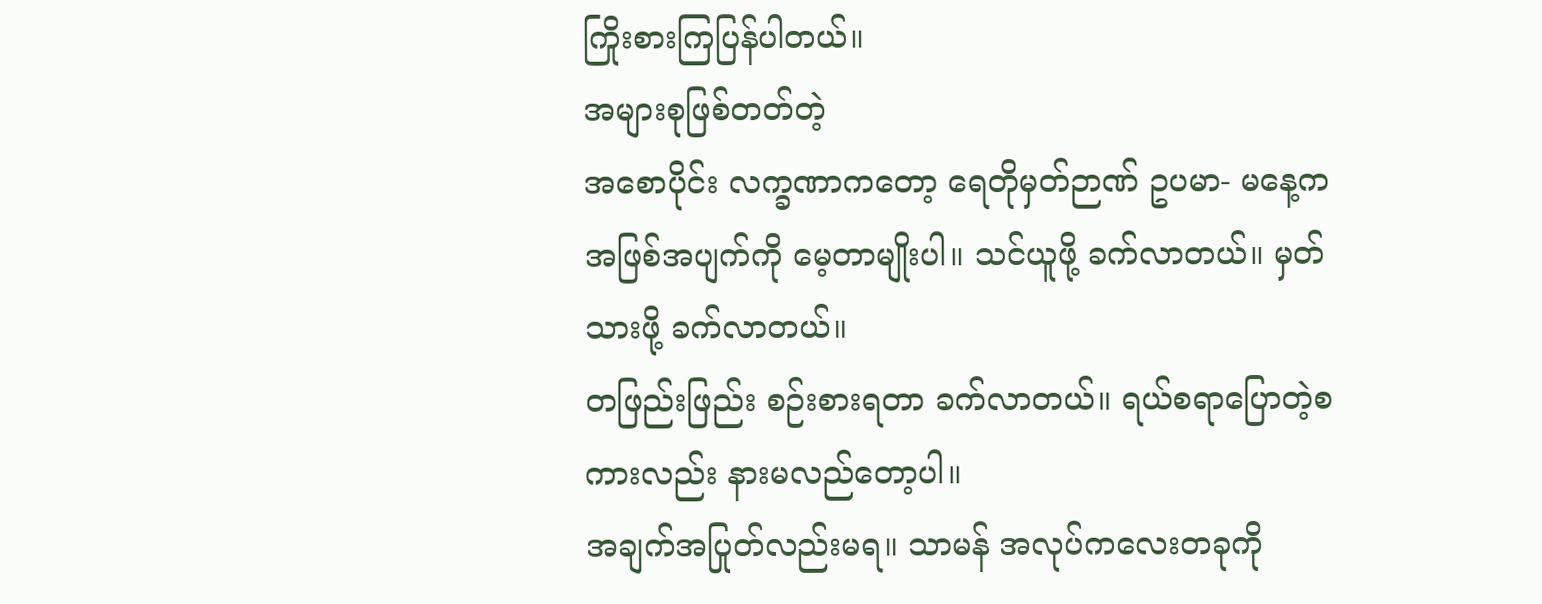ကြိုးစားကြပြန်ပါတယ်။
အများစုဖြစ်တတ်တဲ့
အစောပိုင်း လက္ခဏာကတော့ ရေတိုမှတ်ဉာဏ် ဥပမာ- မနေ့က
အဖြစ်အပျက်ကို မေ့တာမျိုးပါ။ သင်ယူဖို့ ခက်လာတယ်။ မှတ်သားဖို့ ခက်လာတယ်။
တဖြည်းဖြည်း စဉ်းစားရတာ ခက်လာတယ်။ ရယ်စရာပြောတဲ့စကားလည်း နားမလည်တော့ပါ။
အချက်အပြုတ်လည်းမရ။ သာမန် အလုပ်ကလေးတခုကို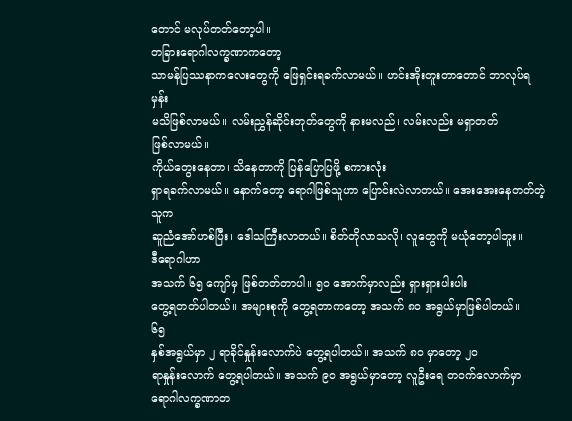တောင် မလုပ်တတ်တော့ပါ။
တခြားရောဂါလက္ခဏာကတော့
သာမန်ပြဿနာကလေးတွေကို ဖြေရှင်းရခက်လာမယ်။ ဟင်းအိုးတူးတာတောင် ဘာလုပ်ရမှန်း
မသိဖြစ်လာမယ်။ လမ်းညွှန်ဆိုင်းဘုတ်တွေကို နားမလည်၊ လမ်းလည်း မရှာတတ်
ဖြစ်လာမယ်။
ကိုယ်တွေးနေတာ၊ သိနေတာကို ပြန်ပြောပြဖို့ စကားလုံး
ရှာရခက်လာမယ်။ နောက်တော့ ရောဂါဖြစ်သူဟာ ပြောင်းလဲလာတယ်။ အေးအေးနေတတ်တဲ့သူက
ဆူညံအော်ဟစ်ပြီး၊ ဒေါသကြီးလာတယ်။ စိတ်တိုလာသလို၊ လူတွေကို မယုံတော့ပါဘူး။
ဒီရောဂါဟာ
အသက် ၆၅ ကျော်မှ ဖြစ်တတ်တာပါ။ ၅၀ အောက်မှာလည်း ရှားရှားပါးပါး
တွေ့ရတတ်ပါတယ်။ အများစုကို တွေ့ရတာကတော့ အသက် ၈၀ အရွယ်မှာဖြစ်ပါတယ်။
၆၅
နှစ်အရွယ်မှာ ၂ ရာခိုင်နှုန်းလောက်ပဲ တွေ့ရပါတယ်။ အသက် ၈၀ မှာတော့ ၂၀
ရာနှုန်းလောက် တွေ့ရပါတယ်။ အသက် ၉၀ အရွယ်မှာတော့ လူဦးရေ တဝက်လောက်မှာ
ရောဂါလက္ခဏာတ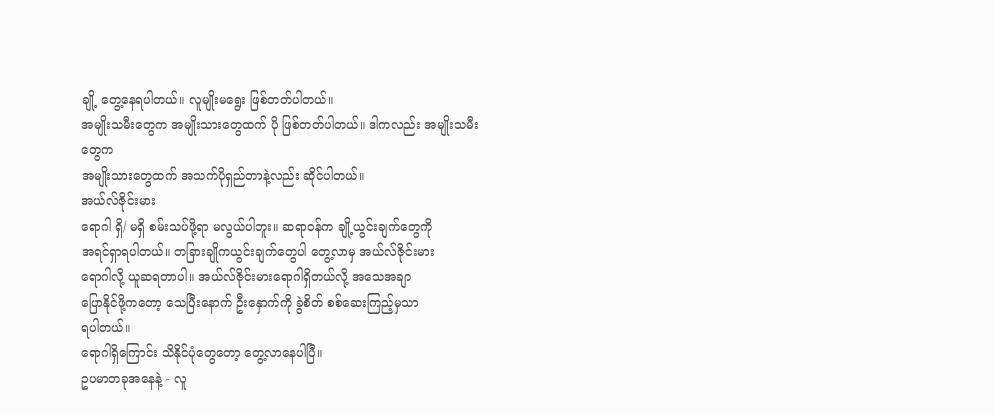ချို့ တွေ့နေရပါတယ်။ လူမျိုးမရွေး ဖြစ်တတ်ပါတယ်။
အမျိုးသမီးတွေက အမျိုးသားတွေထက် ပို ဖြစ်တတ်ပါတယ်။ ဒါကလည်း အမျိုးသမီးတွေက
အမျိုးသားတွေထက် အသက်ပိုရှည်တာနဲ့လည်း ဆိုင်ပါတယ်။
အယ်လ်ဇိုင်းမား
ရောဂါ ရှိ/ မရှိ စမ်းသပ်ဖို့ရာ မလွယ်ပါဘူး။ ဆရာဝန်က ချို့ယွင်းချက်တွေကို
အရင်ရှာရပါတယ်။ တခြားချိုကယွင်းချက်တွေပါ တွေ့လာမှ အယ်လ်ဇိုင်းမား
ရောဂါလို့ ယူဆရတာပါ။ အယ်လ်ဇိုင်းမားရောဂါရှိတယ်လို့ အသေအချာ
ပြောနိုင်ဖို့ကတော့ သေပြီးနောက် ဦးနှောက်ကို ခွဲစိတ် စစ်ဆေးကြည့်မှသာ
ရပါတယ်။
ရောဂါရှိကြောင်း သိနိုင်ပုံတွေတော့ တွေ့လာနေပါပြီ။
ဥပမာတခုအနေနဲ့ - လူ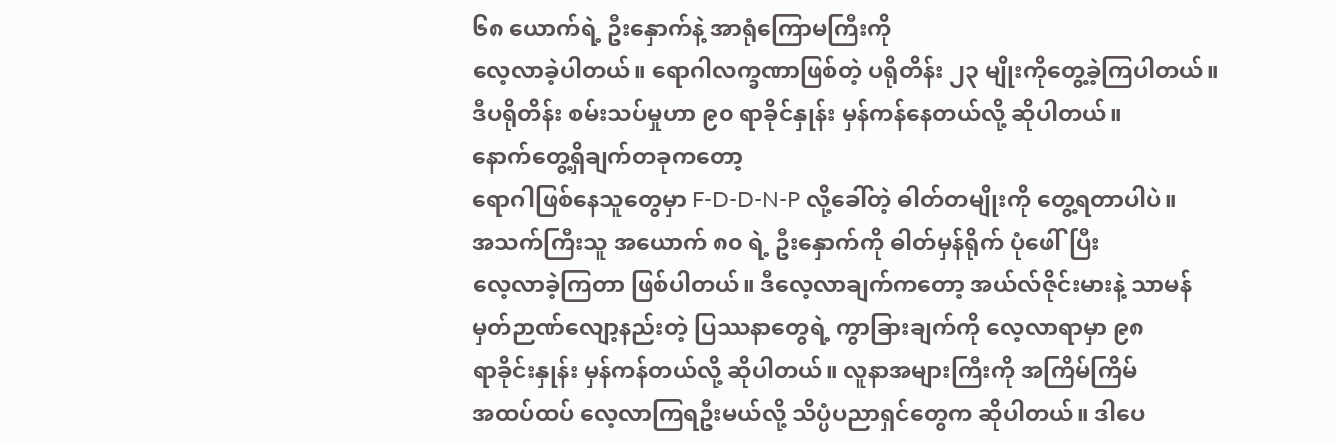၆၈ ယောက်ရဲ့ ဦးနှောက်နဲ့ အာရုံကြောမကြီးကို
လေ့လာခဲ့ပါတယ်။ ရောဂါလက္ခဏာဖြစ်တဲ့ ပရိုတိန်း ၂၃ မျိုးကိုတွေ့ခဲ့ကြပါတယ်။
ဒီပရိုတိန်း စမ်းသပ်မှုဟာ ၉၀ ရာခိုင်နှုန်း မှန်ကန်နေတယ်လို့ ဆိုပါတယ်။
နောက်တွေ့ရှိချက်တခုကတော့
ရောဂါဖြစ်နေသူတွေမှာ F-D-D-N-P လို့ခေါ်တဲ့ ဓါတ်တမျိုးကို တွေ့ရတာပါပဲ။
အသက်ကြီးသူ အယောက် ၈၀ ရဲ့ ဦးနှောက်ကို ဓါတ်မှန်ရိုက် ပုံဖေါ်ပြီး
လေ့လာခဲ့ကြတာ ဖြစ်ပါတယ်။ ဒီလေ့လာချက်ကတော့ အယ်လ်ဇိုင်းမားနဲ့ သာမန်
မှတ်ဉာဏ်လျော့နည်းတဲ့ ပြဿနာတွေရဲ့ ကွာခြားချက်ကို လေ့လာရာမှာ ၉၈
ရာခိုင်းနှုန်း မှန်ကန်တယ်လို့ ဆိုပါတယ်။ လူနာအများကြီးကို အကြိမ်ကြိမ်
အထပ်ထပ် လေ့လာကြရဦးမယ်လို့ သိပ္ပံပညာရှင်တွေက ဆိုပါတယ်။ ဒါပေ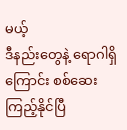မယ့်
ဒီနည်းတွေနဲ့ ရောဂါရှိကြောင်း စစ်ဆေးကြည့်နိုင်ပြီ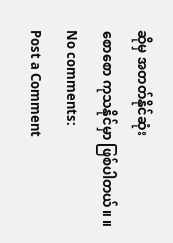ဆိုမှ အတတ်နိုင်ဆုံး
စောစော ကုသနိုင်မှာ ဖြစ်ပါတယ်။ ။
No comments:
Post a Comment